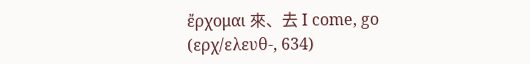ἔρχομαι 來、去 I come, go (ερχ/ελευθ-, 634)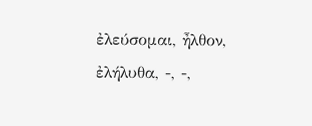ἐλεύσομαι, ἦλθον, ἐλήλυθα, -, -,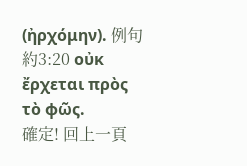(ἠρχόμην). 例句 約3:20 οὐκ ἔρχεται πρὸς τὸ φῶς.
確定! 回上一頁